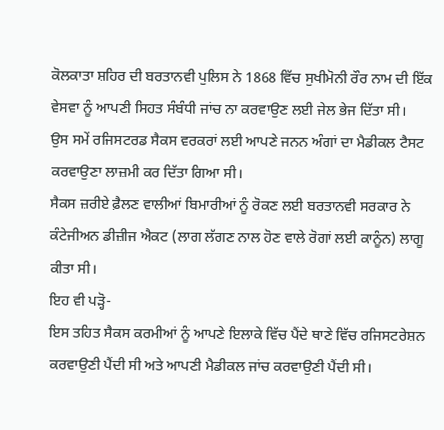ਕੋਲਕਾਤਾ ਸ਼ਹਿਰ ਦੀ ਬਰਤਾਨਵੀ ਪੁਲਿਸ ਨੇ 1868 ਵਿੱਚ ਸੁਖੀਮੋਨੀ ਰੌਰ ਨਾਮ ਦੀ ਇੱਕ ਵੇਸਵਾ ਨੂੰ ਆਪਣੀ ਸਿਹਤ ਸੰਬੰਧੀ ਜਾਂਚ ਨਾ ਕਰਵਾਉਣ ਲਈ ਜੇਲ ਭੇਜ ਦਿੱਤਾ ਸੀ।
ਉਸ ਸਮੇਂ ਰਜਿਸਟਰਡ ਸੈਕਸ ਵਰਕਰਾਂ ਲਈ ਆਪਣੇ ਜਨਨ ਅੰਗਾਂ ਦਾ ਮੈਡੀਕਲ ਟੈਸਟ ਕਰਵਾਉਣਾ ਲਾਜ਼ਮੀ ਕਰ ਦਿੱਤਾ ਗਿਆ ਸੀ।
ਸੈਕਸ ਜ਼ਰੀਏ ਫ਼ੈਲਣ ਵਾਲੀਆਂ ਬਿਮਾਰੀਆਂ ਨੂੰ ਰੋਕਣ ਲਈ ਬਰਤਾਨਵੀ ਸਰਕਾਰ ਨੇ ਕੰਟੇਜੀਅਨ ਡੀਜ਼ੀਜ ਐਕਟ (ਲਾਗ ਲੱਗਣ ਨਾਲ ਹੋਣ ਵਾਲੇ ਰੋਗਾਂ ਲਈ ਕਾਨੂੰਨ) ਲਾਗੂ ਕੀਤਾ ਸੀ।
ਇਹ ਵੀ ਪੜ੍ਹੋ-
ਇਸ ਤਹਿਤ ਸੈਕਸ ਕਰਮੀਆਂ ਨੂੰ ਆਪਣੇ ਇਲਾਕੇ ਵਿੱਚ ਪੈਂਦੇ ਥਾਣੇ ਵਿੱਚ ਰਜਿਸਟਰੇਸ਼ਨ ਕਰਵਾਉਣੀ ਪੈਂਦੀ ਸੀ ਅਤੇ ਆਪਣੀ ਮੈਡੀਕਲ ਜਾਂਚ ਕਰਵਾਉਣੀ ਪੈਂਦੀ ਸੀ।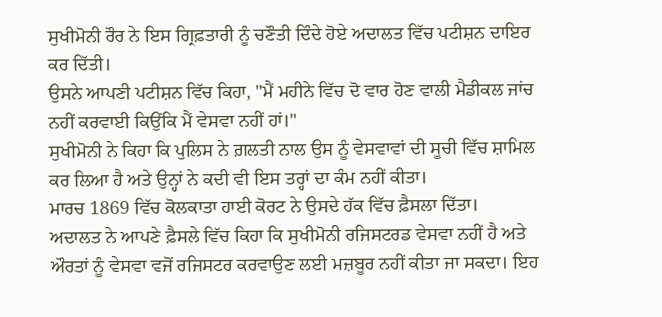ਸੁਖੀਮੋਨੀ ਰੌਰ ਨੇ ਇਸ ਗ੍ਰਿਫ਼ਤਾਰੀ ਨੂੰ ਚਣੌਤੀ ਦਿੰਦੇ ਹੋਏ ਅਦਾਲਤ ਵਿੱਚ ਪਟੀਸ਼ਨ ਦਾਇਰ ਕਰ ਦਿੱਤੀ।
ਉਸਨੇ ਆਪਣੀ ਪਟੀਸ਼ਨ ਵਿੱਚ ਕਿਹਾ, "ਮੈਂ ਮਹੀਨੇ ਵਿੱਚ ਦੋ ਵਾਰ ਹੋਣ ਵਾਲੀ ਮੈਡੀਕਲ ਜਾਂਚ ਨਹੀਂ ਕਰਵਾਈ ਕਿਉਂਕਿ ਮੈਂ ਵੇਸਵਾ ਨਹੀਂ ਹਾਂ।"
ਸੁਖੀਮੋਨੀ ਨੇ ਕਿਹਾ ਕਿ ਪੁਲਿਸ ਨੇ ਗ਼ਲਤੀ ਨਾਲ ਉਸ ਨੂੰ ਵੇਸਵਾਵਾਂ ਦੀ ਸੂਚੀ ਵਿੱਚ ਸ਼ਾਮਿਲ ਕਰ ਲਿਆ ਹੈ ਅਤੇ ਉਨ੍ਹਾਂ ਨੇ ਕਦੀ ਵੀ ਇਸ ਤਰ੍ਹਾਂ ਦਾ ਕੰਮ ਨਹੀਂ ਕੀਤਾ।
ਮਾਰਚ 1869 ਵਿੱਚ ਕੋਲਕਾਤਾ ਹਾਈ ਕੋਰਟ ਨੇ ਉਸਦੇ ਹੱਕ ਵਿੱਚ ਫ਼ੈਸਲਾ ਦਿੱਤਾ।
ਅਦਾਲਤ ਨੇ ਆਪਣੇ ਫ਼ੈਸਲੇ ਵਿੱਚ ਕਿਹਾ ਕਿ ਸੁਖੀਮੋਨੀ ਰਜਿਸਟਰਡ ਵੇਸਵਾ ਨਹੀਂ ਹੈ ਅਤੇ ਔਰਤਾਂ ਨੂੰ ਵੇਸਵਾ ਵਜੋਂ ਰਜਿਸਟਰ ਕਰਵਾਉਣ ਲਈ ਮਜ਼ਬੂਰ ਨਹੀਂ ਕੀਤਾ ਜਾ ਸਕਦਾ। ਇਹ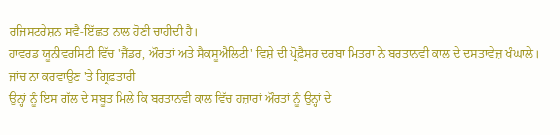ਰਜਿਸਟਰੇਸ਼ਨ ਸਵੈ-ਇੱਛਤ ਨਾਲ ਹੋਣੀ ਚਾਹੀਦੀ ਹੈ।
ਹਾਵਰਡ ਯੂਨੀਵਰਸਿਟੀ ਵਿੱਚ 'ਜੈਂਡਰ, ਔਰਤਾਂ ਅਤੇ ਸੈਕਸੂਐਲਿਟੀ' ਵਿਸ਼ੇ ਦੀ ਪ੍ਰੋਫ਼ੈਸਰ ਦਰਬਾ ਮਿਤਰਾ ਨੇ ਬਰਤਾਨਵੀ ਕਾਲ ਦੇ ਦਸਤਾਵੇਜ਼ ਖੰਘਾਲੇ।
ਜਾਂਚ ਨਾ ਕਰਵਾਉਣ 'ਤੇ ਗ੍ਰਿਫ਼ਤਾਰੀ
ਉਨ੍ਹਾਂ ਨੂੰ ਇਸ ਗੱਲ ਦੇ ਸਬੂਤ ਮਿਲੇ ਕਿ ਬਰਤਾਨਵੀ ਕਾਲ ਵਿੱਚ ਹਜ਼ਾਰਾਂ ਔਰਤਾਂ ਨੂੰ ਉਨ੍ਹਾਂ ਦੇ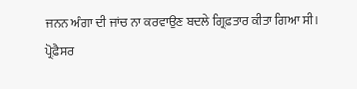ਜਨਨ ਅੰਗਾ ਦੀ ਜਾਂਚ ਨਾ ਕਰਵਾਉਣ ਬਦਲੇ ਗ੍ਰਿਫ਼ਤਾਰ ਕੀਤਾ ਗਿਆ ਸੀ।
ਪ੍ਰੋਫ਼ੈਸਰ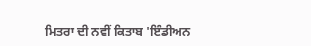ਮਿਤਰਾ ਦੀ ਨਵੀਂ ਕਿਤਾਬ 'ਇੰਡੀਅਨ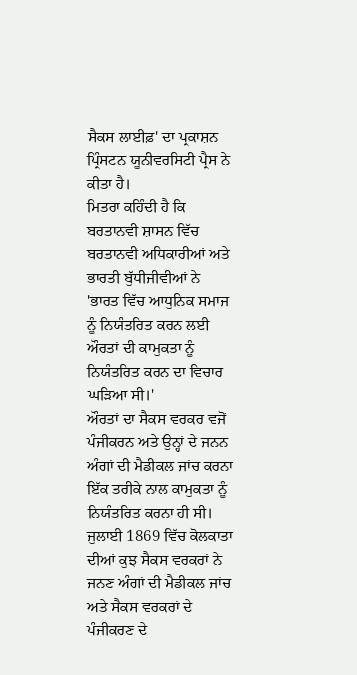ਸੈਕਸ ਲਾਈਫ਼' ਦਾ ਪ੍ਰਕਾਸ਼ਨ ਪ੍ਰਿੰਸਟਨ ਯੂਨੀਵਰਸਿਟੀ ਪ੍ਰੈਸ ਨੇ ਕੀਤਾ ਹੈ।
ਮਿਤਰਾ ਕਹਿੰਦੀ ਹੈ ਕਿ ਬਰਤਾਨਵੀ ਸ਼ਾਸਨ ਵਿੱਚ ਬਰਤਾਨਵੀ ਅਧਿਕਾਰੀਆਂ ਅਤੇ ਭਾਰਤੀ ਬੁੱਧੀਜੀਵੀਆਂ ਨੇ 'ਭਾਰਤ ਵਿੱਚ ਆਧੁਨਿਕ ਸਮਾਜ ਨੂੰ ਨਿਯੰਤਰਿਤ ਕਰਨ ਲਈ ਔਰਤਾਂ ਦੀ ਕਾਮੁਕਤਾ ਨੂੰ ਨਿਯੰਤਰਿਤ ਕਰਨ ਦਾ ਵਿਚਾਰ ਘੜਿਆ ਸੀ।'
ਔਰਤਾਂ ਦਾ ਸੈਕਸ ਵਰਕਰ ਵਜੋਂ ਪੰਜੀਕਰਨ ਅਤੇ ਉਨ੍ਹਾਂ ਦੇ ਜਨਨ ਅੰਗਾਂ ਦੀ ਮੈਡੀਕਲ ਜਾਂਚ ਕਰਨਾ ਇੱਕ ਤਰੀਕੇ ਨਾਲ ਕਾਮੁਕਤਾ ਨੂੰ ਨਿਯੰਤਰਿਤ ਕਰਨਾ ਹੀ ਸੀ।
ਜੁਲਾਈ 1869 ਵਿੱਚ ਕੋਲਕਾਤਾ ਦੀਆਂ ਕੁਝ ਸੈਕਸ ਵਰਕਰਾਂ ਨੇ ਜਨਣ ਅੰਗਾਂ ਦੀ ਮੈਡੀਕਲ ਜਾਂਚ ਅਤੇ ਸੈਕਸ ਵਰਕਰਾਂ ਦੇ ਪੰਜੀਕਰਣ ਦੇ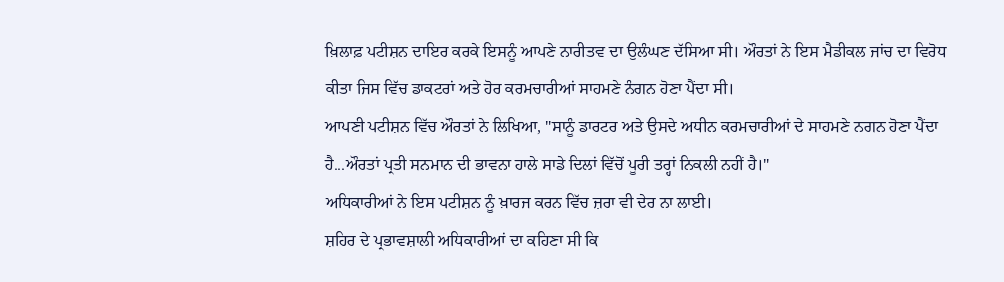ਖ਼ਿਲਾਫ਼ ਪਟੀਸ਼ਨ ਦਾਇਰ ਕਰਕੇ ਇਸਨੂੰ ਆਪਣੇ ਨਾਰੀਤਵ ਦਾ ਉਲੰਘਣ ਦੱਸਿਆ ਸੀ। ਔਰਤਾਂ ਨੇ ਇਸ ਮੈਡੀਕਲ ਜਾਂਚ ਦਾ ਵਿਰੋਧ ਕੀਤਾ ਜਿਸ ਵਿੱਚ ਡਾਕਟਰਾਂ ਅਤੇ ਹੋਰ ਕਰਮਚਾਰੀਆਂ ਸਾਹਮਣੇ ਨੰਗਨ ਹੋਣਾ ਪੈਂਦਾ ਸੀ।
ਆਪਣੀ ਪਟੀਸ਼ਨ ਵਿੱਚ ਔਰਤਾਂ ਨੇ ਲਿਖਿਆ, "ਸਾਨੂੰ ਡਾਰਟਰ ਅਤੇ ਉਸਦੇ ਅਧੀਨ ਕਰਮਚਾਰੀਆਂ ਦੇ ਸਾਹਮਣੇ ਨਗਨ ਹੋਣਾ ਪੈਂਦਾ ਹੈ...ਔਰਤਾਂ ਪ੍ਰਤੀ ਸਨਮਾਨ ਦੀ ਭਾਵਨਾ ਹਾਲੇ ਸਾਡੇ ਦਿਲਾਂ ਵਿੱਚੋਂ ਪੂਰੀ ਤਰ੍ਹਾਂ ਨਿਕਲੀ ਨਹੀਂ ਹੈ।"
ਅਧਿਕਾਰੀਆਂ ਨੇ ਇਸ ਪਟੀਸ਼ਨ ਨੂੰ ਖ਼ਾਰਜ ਕਰਨ ਵਿੱਚ ਜ਼ਰਾ ਵੀ ਦੇਰ ਨਾ ਲਾਈ।
ਸ਼ਹਿਰ ਦੇ ਪ੍ਰਭਾਵਸ਼ਾਲੀ ਅਧਿਕਾਰੀਆਂ ਦਾ ਕਹਿਣਾ ਸੀ ਕਿ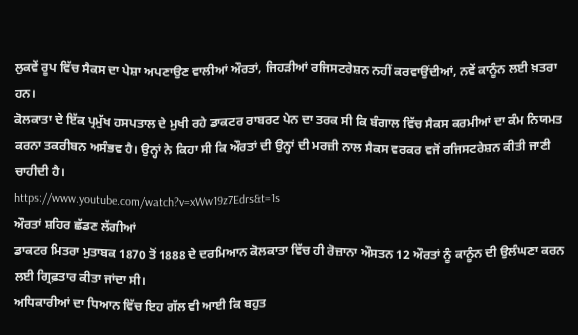ਲੁਕਵੇਂ ਰੂਪ ਵਿੱਚ ਸੈਕਸ ਦਾ ਪੇਸ਼ਾ ਅਪਣਾਉਣ ਵਾਲੀਆਂ ਔਰਤਾਂ, ਜਿਹੜੀਆਂ ਰਜਿਸਟਰੇਸ਼ਨ ਨਹੀਂ ਕਰਵਾਉਂਦੀਆਂ, ਨਵੇਂ ਕਾਨੂੰਨ ਲਈ ਖ਼ਤਰਾ ਹਨ।
ਕੋਲਕਾਤਾ ਦੇ ਇੱਕ ਪ੍ਰਮੁੱਖ ਹਸਪਤਾਲ ਦੇ ਮੁਖੀ ਰਹੇ ਡਾਕਟਰ ਰਾਬਰਟ ਪੇਨ ਦਾ ਤਰਕ ਸੀ ਕਿ ਬੰਗਾਲ ਵਿੱਚ ਸੈਕਸ ਕਰਮੀਆਂ ਦਾ ਕੰਮ ਨਿਯਮਤ ਕਰਨਾ ਤਕਰੀਬਨ ਅਸੰਭਵ ਹੈ। ਉਨ੍ਹਾਂ ਨੇ ਕਿਹਾ ਸੀ ਕਿ ਔਰਤਾਂ ਦੀ ਉਨ੍ਹਾਂ ਦੀ ਮਰਜ਼ੀ ਨਾਲ ਸੈਕਸ ਵਰਕਰ ਵਜੋਂ ਰਜਿਸਟਰੇਸ਼ਨ ਕੀਤੀ ਜਾਣੀ ਚਾਹੀਦੀ ਹੈ।
https://www.youtube.com/watch?v=xWw19z7Edrs&t=1s
ਔਰਤਾਂ ਸ਼ਹਿਰ ਛੱਡਣ ਲੱਗੀਆਂ
ਡਾਕਟਰ ਮਿਤਰਾ ਮੁਤਾਬਕ 1870 ਤੋਂ 1888 ਦੇ ਦਰਮਿਆਨ ਕੋਲਕਾਤਾ ਵਿੱਚ ਹੀ ਰੋਜ਼ਾਨਾ ਔਸਤਨ 12 ਔਰਤਾਂ ਨੂੰ ਕਾਨੂੰਨ ਦੀ ਉਲੰਘਣਾ ਕਰਨ ਲਈ ਗ੍ਰਿਫ਼ਤਾਰ ਕੀਤਾ ਜਾਂਦਾ ਸੀ।
ਅਧਿਕਾਰੀਆਂ ਦਾ ਧਿਆਨ ਵਿੱਚ ਇਹ ਗੱਲ ਵੀ ਆਈ ਕਿ ਬਹੁਤ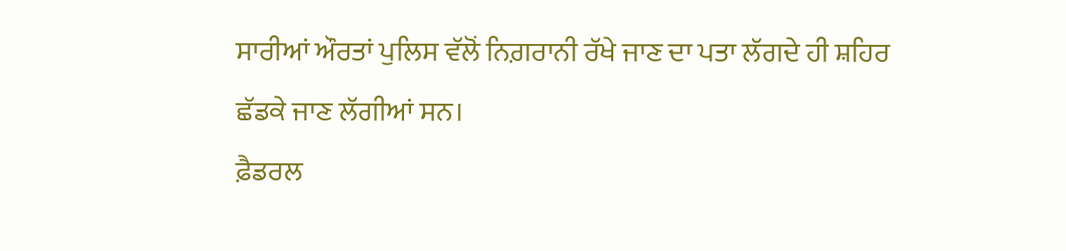ਸਾਰੀਆਂ ਔਰਤਾਂ ਪੁਲਿਸ ਵੱਲੋਂ ਨਿਗ਼ਰਾਨੀ ਰੱਖੇ ਜਾਣ ਦਾ ਪਤਾ ਲੱਗਦੇ ਹੀ ਸ਼ਹਿਰ ਛੱਡਕੇ ਜਾਣ ਲੱਗੀਆਂ ਸਨ।
ਫ਼ੈਡਰਲ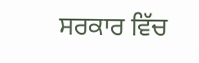ਸਰਕਾਰ ਵਿੱਚ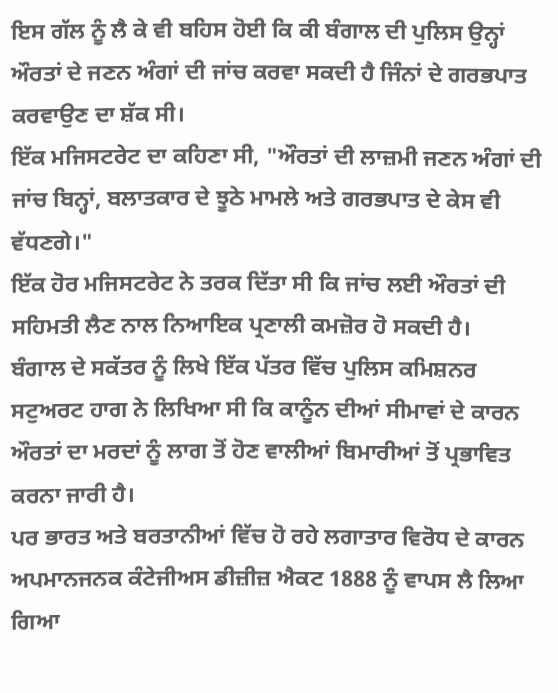ਇਸ ਗੱਲ ਨੂੰ ਲੈ ਕੇ ਵੀ ਬਹਿਸ ਹੋਈ ਕਿ ਕੀ ਬੰਗਾਲ ਦੀ ਪੁਲਿਸ ਉਨ੍ਹਾਂ ਔਰਤਾਂ ਦੇ ਜਣਨ ਅੰਗਾਂ ਦੀ ਜਾਂਚ ਕਰਵਾ ਸਕਦੀ ਹੈ ਜਿੰਨਾਂ ਦੇ ਗਰਭਪਾਤ ਕਰਵਾਉਣ ਦਾ ਸ਼ੱਕ ਸੀ।
ਇੱਕ ਮਜਿਸਟਰੇਟ ਦਾ ਕਹਿਣਾ ਸੀ, "ਔਰਤਾਂ ਦੀ ਲਾਜ਼ਮੀ ਜਣਨ ਅੰਗਾਂ ਦੀ ਜਾਂਚ ਬਿਨ੍ਹਾਂ, ਬਲਾਤਕਾਰ ਦੇ ਝੂਠੇ ਮਾਮਲੇ ਅਤੇ ਗਰਭਪਾਤ ਦੇ ਕੇਸ ਵੀ ਵੱਧਣਗੇ।"
ਇੱਕ ਹੋਰ ਮਜਿਸਟਰੇਟ ਨੇ ਤਰਕ ਦਿੱਤਾ ਸੀ ਕਿ ਜਾਂਚ ਲਈ ਔਰਤਾਂ ਦੀ ਸਹਿਮਤੀ ਲੈਣ ਨਾਲ ਨਿਆਇਕ ਪ੍ਰਣਾਲੀ ਕਮਜ਼ੋਰ ਹੋ ਸਕਦੀ ਹੈ।
ਬੰਗਾਲ ਦੇ ਸਕੱਤਰ ਨੂੰ ਲਿਖੇ ਇੱਕ ਪੱਤਰ ਵਿੱਚ ਪੁਲਿਸ ਕਮਿਸ਼ਨਰ ਸਟੁਅਰਟ ਹਾਗ ਨੇ ਲਿਖਿਆ ਸੀ ਕਿ ਕਾਨੂੰਨ ਦੀਆਂ ਸੀਮਾਵਾਂ ਦੇ ਕਾਰਨ ਔਰਤਾਂ ਦਾ ਮਰਦਾਂ ਨੂੰ ਲਾਗ ਤੋਂ ਹੋਣ ਵਾਲੀਆਂ ਬਿਮਾਰੀਆਂ ਤੋਂ ਪ੍ਰਭਾਵਿਤ ਕਰਨਾ ਜਾਰੀ ਹੈ।
ਪਰ ਭਾਰਤ ਅਤੇ ਬਰਤਾਨੀਆਂ ਵਿੱਚ ਹੋ ਰਹੇ ਲਗਾਤਾਰ ਵਿਰੋਧ ਦੇ ਕਾਰਨ ਅਪਮਾਨਜਨਕ ਕੰਟੇਜੀਅਸ ਡੀਜ਼ੀਜ਼ ਐਕਟ 1888 ਨੂੰ ਵਾਪਸ ਲੈ ਲਿਆ ਗਿਆ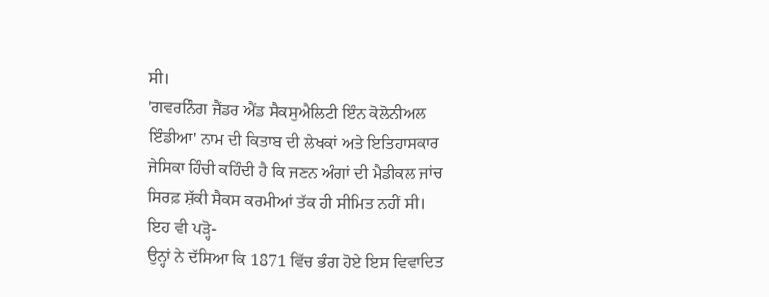ਸੀ।
'ਗਵਰਨਿੰਗ ਜੈਂਡਰ ਐਂਡ ਸੈਕਸੁਐਲਿਟੀ ਇੰਨ ਕੋਲੋਨੀਅਲ ਇੰਡੀਆ' ਨਾਮ ਦੀ ਕਿਤਾਬ ਦੀ ਲੇਖਕਾਂ ਅਤੇ ਇਤਿਹਾਸਕਾਰ ਜੇਸਿਕਾ ਹਿੰਚੀ ਕਹਿੰਦੀ ਹੈ ਕਿ ਜਣਨ ਅੰਗਾਂ ਦੀ ਮੈਡੀਕਲ ਜਾਂਚ ਸਿਰਫ਼ ਸ਼ੱਕੀ ਸੈਕਸ ਕਰਮੀਆਂ ਤੱਕ ਹੀ ਸੀਮਿਤ ਨਹੀਂ ਸੀ।
ਇਹ ਵੀ ਪੜ੍ਹੋ-
ਉਨ੍ਹਾਂ ਨੇ ਦੱਸਿਆ ਕਿ 1871 ਵਿੱਚ ਭੰਗ ਹੋਏ ਇਸ ਵਿਵਾਦਿਤ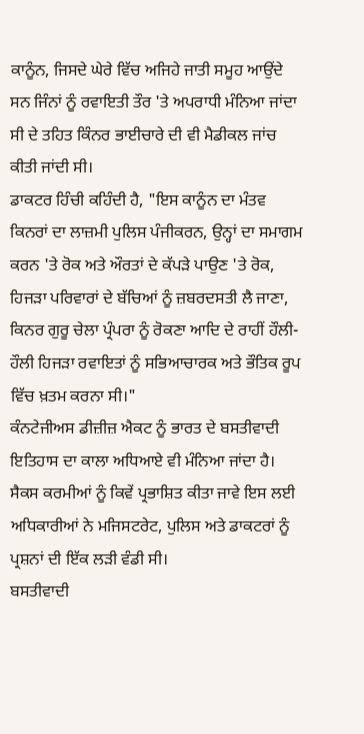ਕਾਨੂੰਨ, ਜਿਸਦੇ ਘੇਰੇ ਵਿੱਚ ਅਜਿਹੇ ਜਾਤੀ ਸਮੂਹ ਆਉਂਦੇ ਸਨ ਜਿੰਨਾਂ ਨੂੰ ਰਵਾਇਤੀ ਤੌਰ 'ਤੇ ਅਪਰਾਧੀ ਮੰਨਿਆ ਜਾਂਦਾ ਸੀ ਦੇ ਤਹਿਤ ਕਿੰਨਰ ਭਾਈਚਾਰੇ ਦੀ ਵੀ ਮੈਡੀਕਲ ਜਾਂਚ ਕੀਤੀ ਜਾਂਦੀ ਸੀ।
ਡਾਕਟਰ ਹਿੰਚੀ ਕਹਿੰਦੀ ਹੈ, "ਇਸ ਕਾਨੂੰਨ ਦਾ ਮੰਤਵ ਕਿਨਰਾਂ ਦਾ ਲਾਜ਼ਮੀ ਪੁਲਿਸ ਪੰਜੀਕਰਨ, ਉਨ੍ਹਾਂ ਦਾ ਸਮਾਗਮ ਕਰਨ 'ਤੇ ਰੋਕ ਅਤੇ ਔਰਤਾਂ ਦੇ ਕੱਪੜੇ ਪਾਉਣ 'ਤੇ ਰੋਕ, ਹਿਜੜਾ ਪਰਿਵਾਰਾਂ ਦੇ ਬੱਚਿਆਂ ਨੂੰ ਜ਼ਬਰਦਸਤੀ ਲੈ ਜਾਣਾ, ਕਿਨਰ ਗੁਰੂ ਚੇਲਾ ਪ੍ਰੰਪਰਾ ਨੂੰ ਰੋਕਣਾ ਆਦਿ ਦੇ ਰਾਹੀਂ ਹੌਲੀ-ਹੌਲੀ ਹਿਜੜਾ ਰਵਾਇਤਾਂ ਨੂੰ ਸਭਿਆਚਾਰਕ ਅਤੇ ਭੌਤਿਕ ਰੂਪ ਵਿੱਚ ਖ਼ਤਮ ਕਰਨਾ ਸੀ।"
ਕੰਨਟੇਜੀਅਸ ਡੀਜ਼ੀਜ਼ ਐਕਟ ਨੂੰ ਭਾਰਤ ਦੇ ਬਸਤੀਵਾਦੀ ਇਤਿਹਾਸ ਦਾ ਕਾਲਾ ਅਧਿਆਏ ਵੀ ਮੰਨਿਆ ਜਾਂਦਾ ਹੈ। ਸੈਕਸ ਕਰਮੀਆਂ ਨੂੰ ਕਿਵੇਂ ਪ੍ਰਭਾਸ਼ਿਤ ਕੀਤਾ ਜਾਵੇ ਇਸ ਲਈ ਅਧਿਕਾਰੀਆਂ ਨੇ ਮਜਿਸਟਰੇਟ, ਪੁਲਿਸ ਅਤੇ ਡਾਕਟਰਾਂ ਨੂੰ ਪ੍ਰਸ਼ਨਾਂ ਦੀ ਇੱਕ ਲੜੀ ਵੰਡੀ ਸੀ।
ਬਸਤੀਵਾਦੀ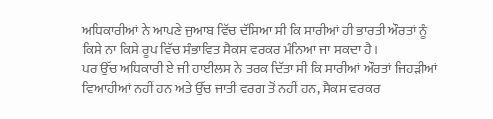ਅਧਿਕਾਰੀਆਂ ਨੇ ਆਪਣੇ ਜੁਆਬ ਵਿੱਚ ਦੱਸਿਆ ਸੀ ਕਿ ਸਾਰੀਆਂ ਹੀ ਭਾਰਤੀ ਔਰਤਾਂ ਨੂੰ ਕਿਸੇ ਨਾ ਕਿਸੇ ਰੂਪ ਵਿੱਚ ਸੰਭਾਵਿਤ ਸੈਕਸ ਵਰਕਰ ਮੰਨਿਆ ਜਾ ਸਕਦਾ ਹੈ।
ਪਰ ਉੱਚ ਅਧਿਕਾਰੀ ਏ ਜੀ ਹਾਈਲਸ ਨੇ ਤਰਕ ਦਿੱਤਾ ਸੀ ਕਿ ਸਾਰੀਆਂ ਔਰਤਾਂ ਜਿਹੜੀਆਂ ਵਿਆਹੀਆਂ ਨਹੀਂ ਹਨ ਅਤੇ ਉੱਚ ਜਾਤੀ ਵਰਗ ਤੋਂ ਨਹੀਂ ਹਨ, ਸੈਕਸ ਵਰਕਰ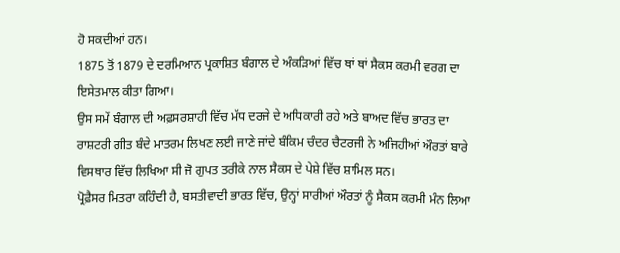ਹੋ ਸਕਦੀਆਂ ਹਨ।
1875 ਤੋਂ 1879 ਦੇ ਦਰਮਿਆਨ ਪ੍ਰਕਾਸ਼ਿਤ ਬੰਗਾਲ ਦੇ ਅੰਕੜਿਆਂ ਵਿੱਚ ਥਾਂ ਥਾਂ ਸੈਕਸ ਕਰਮੀ ਵਰਗ ਦਾ ਇਸੇਤਮਾਲ ਕੀਤਾ ਗਿਆ।
ਉਸ ਸਮੇਂ ਬੰਗਾਲ ਦੀ ਅਫ਼ਸਰਸ਼ਾਹੀ ਵਿੱਚ ਮੱਧ ਦਰਜੇ ਦੇ ਅਧਿਕਾਰੀ ਰਹੇ ਅਤੇ ਬਾਅਦ ਵਿੱਚ ਭਾਰਤ ਦਾ ਰਾਸ਼ਟਰੀ ਗੀਤ ਬੰਦੇ ਮਾਤਰਮ ਲਿਖਣ ਲਈ ਜਾਣੇ ਜਾਂਦੇ ਬੰਕਿਮ ਚੰਦਰ ਚੈਟਰਜੀ ਨੇ ਅਜਿਹੀਆਂ ਔਰਤਾਂ ਬਾਰੇ ਵਿਸਥਾਰ ਵਿੱਚ ਲਿਖਿਆ ਸੀ ਜੋ ਗੁਪਤ ਤਰੀਕੇ ਨਾਲ ਸੈਕਸ ਦੇ ਪੇਸ਼ੇ ਵਿੱਚ ਸ਼ਾਮਿਲ ਸਨ।
ਪ੍ਰੋਫ਼ੈਸਰ ਮਿਤਰਾ ਕਹਿੰਦੀ ਹੈ, ਬਸਤੀਵਾਦੀ ਭਾਰਤ ਵਿੱਚ, ਉਨ੍ਹਾਂ ਸਾਰੀਆਂ ਔਰਤਾਂ ਨੂੰ ਸੈਕਸ ਕਰਮੀ ਮੰਨ ਲਿਆ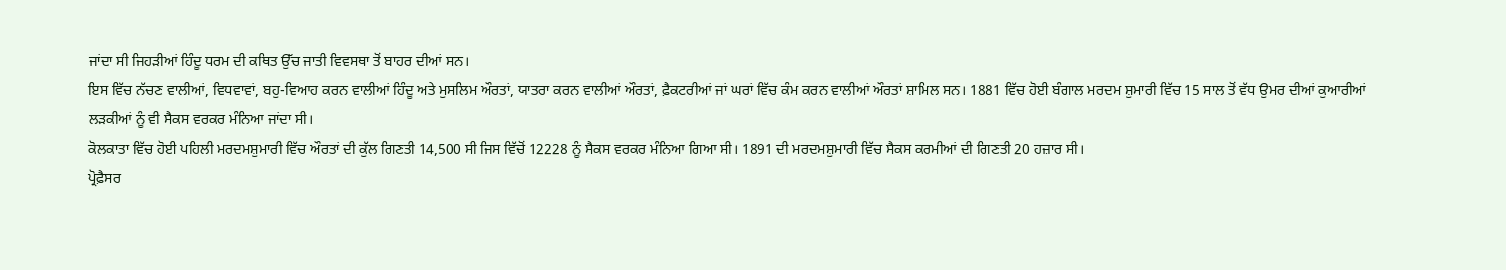ਜਾਂਦਾ ਸੀ ਜਿਹੜੀਆਂ ਹਿੰਦੂ ਧਰਮ ਦੀ ਕਥਿਤ ਉੱਚ ਜਾਤੀ ਵਿਵਸਥਾ ਤੋਂ ਬਾਹਰ ਦੀਆਂ ਸਨ।
ਇਸ ਵਿੱਚ ਨੱਚਣ ਵਾਲੀਆਂ, ਵਿਧਵਾਵਾਂ, ਬਹੁ-ਵਿਆਹ ਕਰਨ ਵਾਲੀਆਂ ਹਿੰਦੂ ਅਤੇ ਮੁਸਲਿਮ ਔਰਤਾਂ, ਯਾਤਰਾ ਕਰਨ ਵਾਲੀਆਂ ਔਰਤਾਂ, ਫ਼ੈਕਟਰੀਆਂ ਜਾਂ ਘਰਾਂ ਵਿੱਚ ਕੰਮ ਕਰਨ ਵਾਲੀਆਂ ਔਰਤਾਂ ਸ਼ਾਮਿਲ ਸਨ। 1881 ਵਿੱਚ ਹੋਈ ਬੰਗਾਲ ਮਰਦਮ ਸ਼ੁਮਾਰੀ ਵਿੱਚ 15 ਸਾਲ ਤੋਂ ਵੱਧ ਉਮਰ ਦੀਆਂ ਕੁਆਰੀਆਂ ਲੜਕੀਆਂ ਨੂੰ ਵੀ ਸੈਕਸ ਵਰਕਰ ਮੰਨਿਆ ਜਾਂਦਾ ਸੀ।
ਕੋਲਕਾਤਾ ਵਿੱਚ ਹੋਈ ਪਹਿਲੀ ਮਰਦਮਸ਼ੁਮਾਰੀ ਵਿੱਚ ਔਰਤਾਂ ਦੀ ਕੁੱਲ ਗਿਣਤੀ 14,500 ਸੀ ਜਿਸ ਵਿੱਚੋਂ 12228 ਨੂੰ ਸੈਕਸ ਵਰਕਰ ਮੰਨਿਆ ਗਿਆ ਸੀ। 1891 ਦੀ ਮਰਦਮਸ਼ੁਮਾਰੀ ਵਿੱਚ ਸੈਕਸ ਕਰਮੀਆਂ ਦੀ ਗਿਣਤੀ 20 ਹਜ਼ਾਰ ਸੀ।
ਪ੍ਰੋਫ਼ੈਸਰ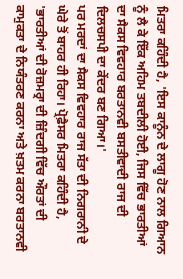ਮਿਤਰਾ ਕਹਿੰਦੀ ਹੈ, 'ਇਸ ਕਾਨੂੰਨ ਦੇ ਲਾਗੂ ਹੋਣ ਨਾਲ ਗਿਆਨ ਨੂੰ ਲੈ ਕੇ ਇੱਕ ਅਹਿਮ ਤਬਦੀਲੀ ਹੋਈ, ਜਿਸ ਵਿੱਚ ਭਾਰਤੀਆਂ ਦਾ ਸੈਕਸ ਵਿਵਹਾਰ ਬਰਤਾਨਵੀ ਬਸਤੀਵਾਦੀ ਰਾਜ ਦੀ ਦਿਲਚਸਪੀ ਦਾ ਕੇਂਦਰ ਬਣ ਗਿਆ।'
ਪਰ ਮਰਦਾਂ ਦਾ ਸੈਕਸ ਵਿਵਹਾਰ ਰਾਜ ਸੱਤਾ ਦੀ ਨਿਗਰਾਨੀ ਦੇ ਘੇਰੇ ਤੋਂ ਬਾਹਰ ਹੀ ਰਿਹਾ। ਪ੍ਰੋਫ਼ੈਸਰ ਮਿਤਰਾ ਕਹਿੰਦੀ ਹੈ, 'ਭਾਰਤੀਆਂ ਦੀ ਰੋਜ਼ਮਰ੍ਰਾ ਦੀ ਜ਼ਿੰਦਗੀ ਵਿੱਚ ਔਰਤਾਂ ਦੀ ਕਾਮੁਕਤਾ ਦੇ ਨਿਯੰਤਰਣ ਕਰਨਾ ਅਤੇ ਖ਼ਤਮ ਕਰਨਾ ਬਰਤਾਨਵੀ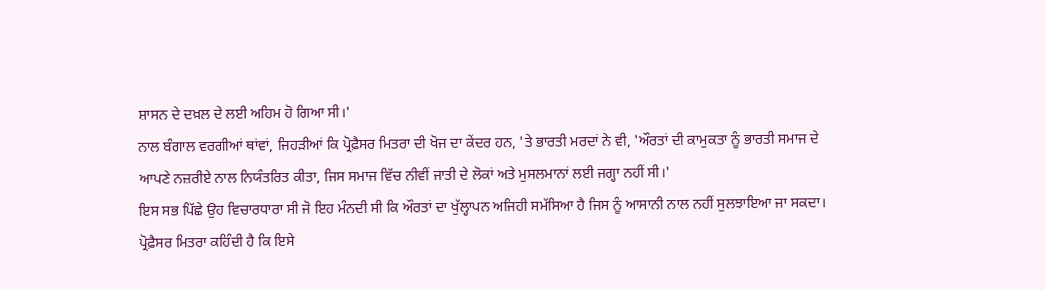ਸ਼ਾਸਨ ਦੇ ਦਖ਼ਲ ਦੇ ਲਈ ਅਹਿਮ ਹੋ ਗਿਆ ਸੀ।'
ਨਾਲ ਬੰਗਾਲ ਵਰਗੀਆਂ ਥਾਂਵਾਂ, ਜਿਹੜੀਆਂ ਕਿ ਪ੍ਰੋਫ਼ੈਸਰ ਮਿਤਰਾ ਦੀ ਖੋਜ ਦਾ ਕੇਂਦਰ ਹਨ, 'ਤੇ ਭਾਰਤੀ ਮਰਦਾਂ ਨੇ ਵੀ, 'ਔਰਤਾਂ ਦੀ ਕਾਮੁਕਤਾ ਨੂੰ ਭਾਰਤੀ ਸਮਾਜ ਦੇ ਆਪਣੇ ਨਜ਼ਰੀਏ ਨਾਲ ਨਿਯੰਤਰਿਤ ਕੀਤਾ, ਜਿਸ ਸਮਾਜ ਵਿੱਚ ਨੀਵੀਂ ਜਾਤੀ ਦੇ ਲੋਕਾਂ ਅਤੇ ਮੁਸਲਮਾਨਾਂ ਲਈ ਜਗ੍ਹਾ ਨਹੀਂ ਸੀ।'
ਇਸ ਸਭ ਪਿੱਛੇ ਉਹ ਵਿਚਾਰਧਾਰਾ ਸੀ ਜੋ ਇਹ ਮੰਨਦੀ ਸੀ ਕਿ ਔਰਤਾਂ ਦਾ ਖੁੱਲ੍ਹਾਪਨ ਅਜਿਹੀ ਸਮੱਸਿਆ ਹੈ ਜਿਸ ਨੂੰ ਆਸਾਨੀ ਨਾਲ ਨਹੀਂ ਸੁਲਝਾਇਆ ਜਾ ਸਕਦਾ।
ਪ੍ਰੋਫ਼ੈਸਰ ਮਿਤਰਾ ਕਹਿੰਦੀ ਹੈ ਕਿ ਇਸੇ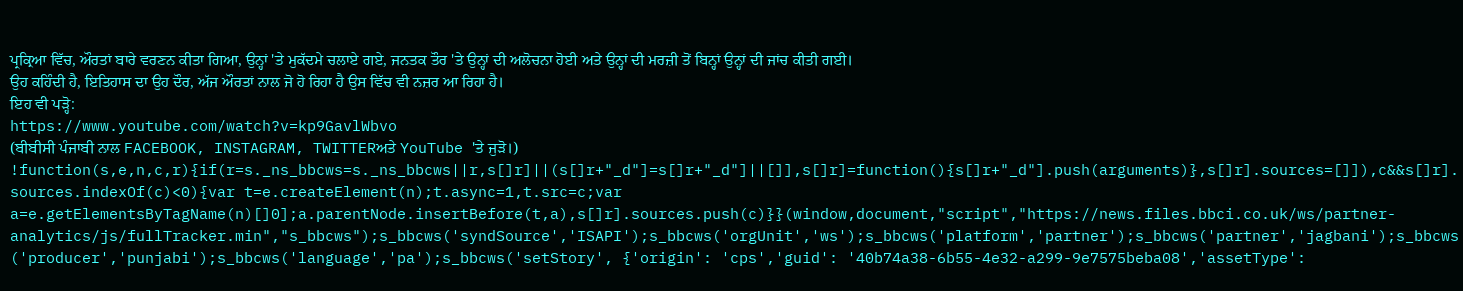ਪ੍ਰਕ੍ਰਿਆ ਵਿੱਚ, ਔਰਤਾਂ ਬਾਰੇ ਵਰਣਨ ਕੀਤਾ ਗਿਆ, ਉਨ੍ਹਾਂ 'ਤੇ ਮੁਕੱਦਮੇ ਚਲਾਏ ਗਏ, ਜਨਤਕ ਤੌਰ 'ਤੇ ਉਨ੍ਹਾਂ ਦੀ ਅਲੋਚਨਾ ਹੋਈ ਅਤੇ ਉਨ੍ਹਾਂ ਦੀ ਮਰਜ਼ੀ ਤੋਂ ਬਿਨ੍ਹਾਂ ਉਨ੍ਹਾਂ ਦੀ ਜਾਂਚ ਕੀਤੀ ਗਈ।
ਉਹ ਕਹਿੰਦੀ ਹੈ, ਇਤਿਹਾਸ ਦਾ ਉਹ ਦੌਰ, ਅੱਜ ਔਰਤਾਂ ਨਾਲ ਜੋ ਹੋ ਰਿਹਾ ਹੈ ਉਸ ਵਿੱਚ ਵੀ ਨਜ਼ਰ ਆ ਰਿਹਾ ਹੈ।
ਇਹ ਵੀ ਪੜ੍ਹੋ:
https://www.youtube.com/watch?v=kp9GavlWbvo
(ਬੀਬੀਸੀ ਪੰਜਾਬੀ ਨਾਲ FACEBOOK, INSTAGRAM, TWITTERਅਤੇ YouTube 'ਤੇ ਜੁੜੋ।)
!function(s,e,n,c,r){if(r=s._ns_bbcws=s._ns_bbcws||r,s[]r]||(s[]r+"_d"]=s[]r+"_d"]||[]],s[]r]=function(){s[]r+"_d"].push(arguments)},s[]r].sources=[]]),c&&s[]r].sources.indexOf(c)<0){var t=e.createElement(n);t.async=1,t.src=c;var a=e.getElementsByTagName(n)[]0];a.parentNode.insertBefore(t,a),s[]r].sources.push(c)}}(window,document,"script","https://news.files.bbci.co.uk/ws/partner-analytics/js/fullTracker.min","s_bbcws");s_bbcws('syndSource','ISAPI');s_bbcws('orgUnit','ws');s_bbcws('platform','partner');s_bbcws('partner','jagbani');s_bbcws('producer','punjabi');s_bbcws('language','pa');s_bbcws('setStory', {'origin': 'cps','guid': '40b74a38-6b55-4e32-a299-9e7575beba08','assetType':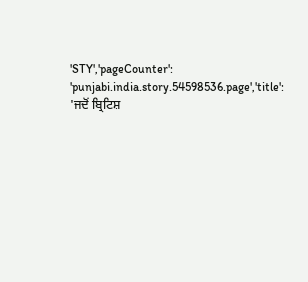'STY','pageCounter': 'punjabi.india.story.54598536.page','title': 'ਜਦੋਂ ਬ੍ਰਿਟਿਸ਼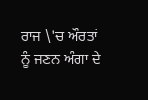ਰਾਜ \'ਚ ਔਰਤਾਂ ਨੂੰ ਜਣਨ ਅੰਗਾ ਦੇ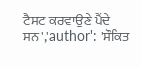ਟੈਸਟ ਕਰਵਾਉਣੇ ਪੈਂਦੇ ਸਨ','author': 'ਸੌਕਿਤ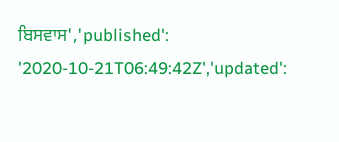ਬਿਸਵਾਸ','published': '2020-10-21T06:49:42Z','updated':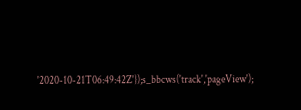'2020-10-21T06:49:42Z'});s_bbcws('track','pageView');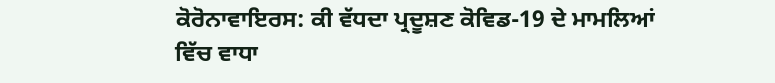ਕੋਰੋਨਾਵਾਇਰਸ: ਕੀ ਵੱਧਦਾ ਪ੍ਰਦੂਸ਼ਣ ਕੋਵਿਡ-19 ਦੇ ਮਾਮਲਿਆਂ ਵਿੱਚ ਵਾਧਾ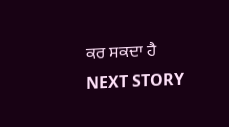ਕਰ ਸਕਦਾ ਹੈ
NEXT STORY